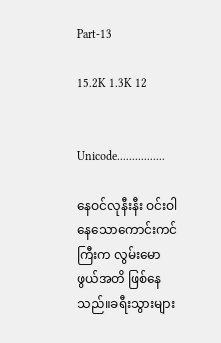Part-13

15.2K 1.3K 12


Unicode................

နေဝင်လုနီးနီး ဝင်းဝါနေသောကောင်းကင်ကြီးက လွမ်းမောဖွယ်အတိ ဖြစ်နေသည်။ခရီးသွားများ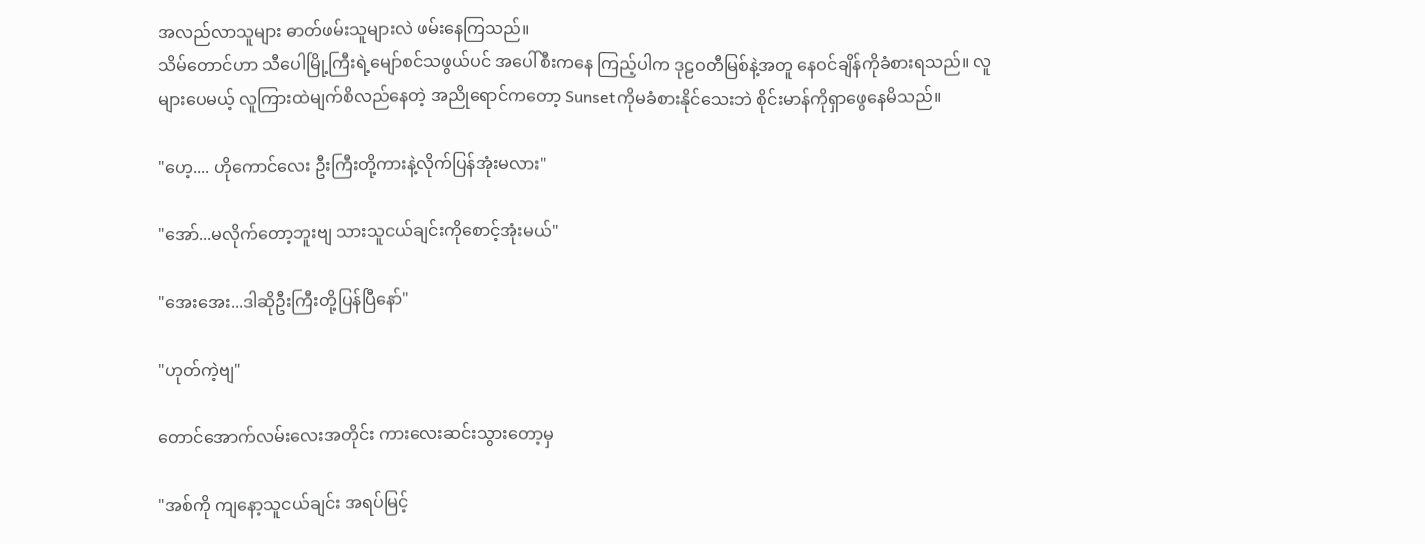အလည်လာသူများ ဓာတ်ဖမ်းသူများလဲ ဖမ်းနေကြသည်။
သိမ်တောင်ဟာ သီပေါမြို့ကြီးရဲ့မျော်စင်သဖွယ်ပင် အပေါ်စီးကနေ ကြည့်ပါက ဒုဠဝတီမြစ်နဲ့အတူ နေဝင်ချိန်ကိုခံစားရသည်။ လူများပေမယ့် လူကြားထဲမျက်စိလည်နေတဲ့ အညိုရောင်ကတော့ Sunsetကိုမခံစားနိုင်သေးဘဲ စိုင်းမာန်ကိုရှာဖွေနေမိသည်။

"ဟေ့.... ဟိုကောင်လေး ဦးကြီးတို့ကားနဲ့လိုက်ပြန်အုံးမလား"

"အော်...မလိုက်တော့ဘူးဗျ သားသူငယ်ချင်းကိုစောင့်အုံးမယ်"

"အေးအေး...ဒါဆိုဦးကြီးတို့ပြန်ပြီနော်"

"ဟုတ်ကဲ့ဗျ"

တောင်အောက်လမ်းလေးအတိုင်း ကားလေးဆင်းသွားတော့မှ

"အစ်ကို ကျနော့သူငယ်ချင်း အရပ်မြင့်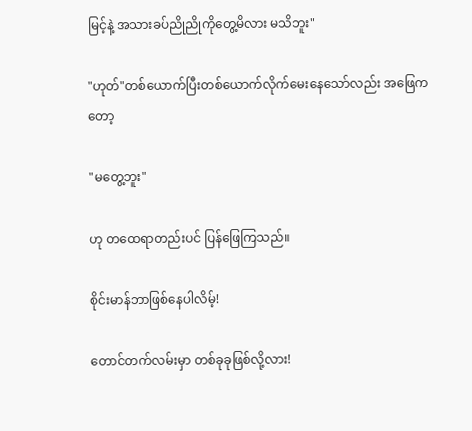မြင့်နဲ့ အသားခပ်ညိုညိုကိုတွေ့မိလား မသိဘူး"

"ဟုတ်‌"တစ်ယောက်ပြီးတစ်ယောက်လိုက်မေးနေသော်လည်း အဖြေကတော့

"မတွေ့ဘူး"

ဟု တထေရာတည်းပင် ပြန်ဖြေကြသည်။

စိုင်းမာန်ဘာဖြစ်နေပါလိမ့်!

တောင်တက်လမ်းမှာ တစ်ခုခုဖြစ်လို့လား!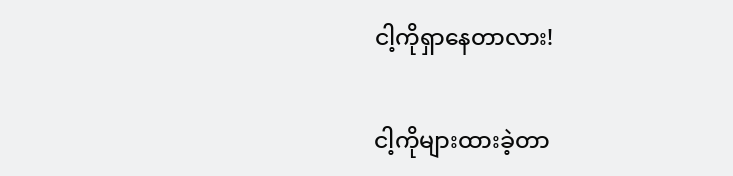ငါ့ကိုရှာနေတာလား!

ငါ့ကိုများထားခဲ့တာ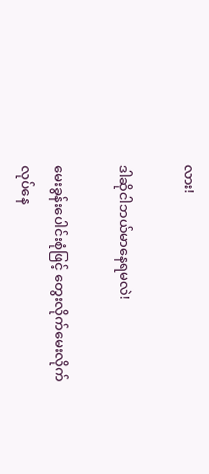လား!

ဒါဆိုငါဘယ်မာနေရမလဲ!

မေးခွန်းပေါင်းစုံဖြင့် တွေးလိုက်မေးလိုက်လုပ်နေ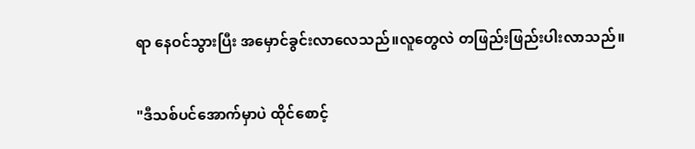ရာ နေဝင်သွားပြီး အမှောင်ခွင်းလာလေသည်။လူတွေလဲ တဖြည်းဖြည်းပါးလာသည်။

"ဒီသစ်ပင်အောက်မှာပဲ ထိုင်စောင့်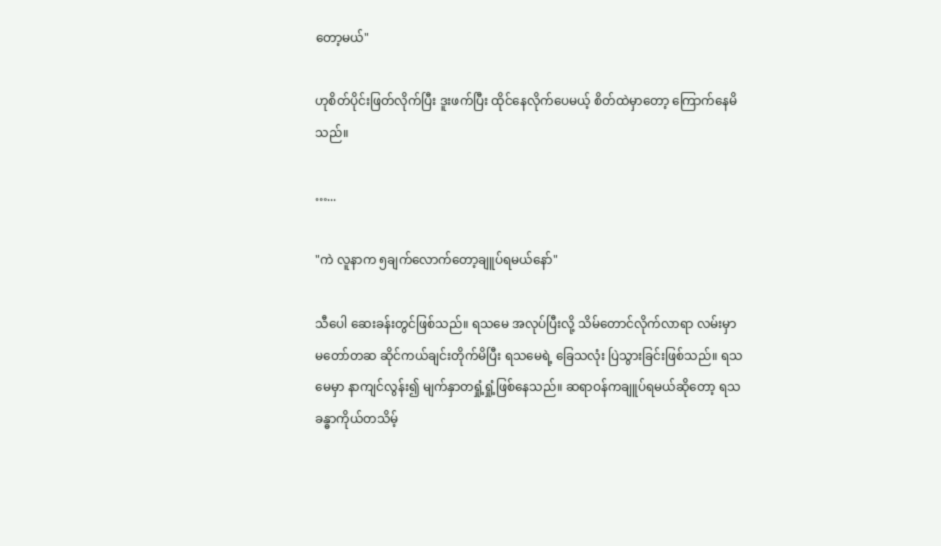တော့မယ်"

ဟုစိတ်ပိုင်းဖြတ်လိုက်ပြီး ဒူးဖက်ပြီး ထိုင်နေလိုက်ပေမယ့် စိတ်ထဲမှာတော့ ကြောက်နေမိသည်။

…...

"ကဲ လူနာက ၅ချက်လောက်တော့ချူပ်ရမယ်နော်"

သီပေါ ဆေးခန်းတွင်ဖြစ်သည်။ ရသမေ အလုပ်ပြီးလို့ သိမ်တောင်လိုက်လာရာ လမ်းမှာ မတော်တဆ ဆိုင်ကယ်ချင်းတိုက်မိပြီး ရသမေရဲ့ ခြေသလုံး ပြဲသွားခြင်းဖြစ်သည်။ ရသမေမှာ နာကျင်လွန်း၍ မျက်နှာတရှုံ့ရှုံ့ဖြစ်နေသည်။ ဆရာဝန်ကချူပ်ရမယ်ဆိုတော့ ရသ ခန္ဓာကိုယ်တသိမ့်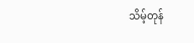သိမ့်တုန်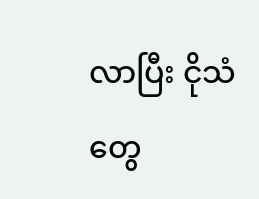လာပြီး ငိုသံတွေ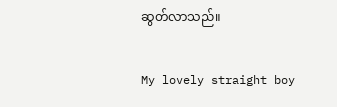ဆွတ်လာသည်။

My lovely straight boy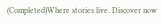(Completed)Where stories live. Discover now